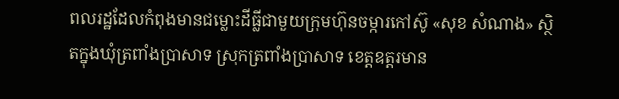ពលរដ្ឋដែលកំពុងមានជម្លោះដីធ្លីជាមួយក្រុមហ៊ុនចម្ការកៅស៊ូ «សុខ សំណាង» ស្ថិតក្នុងឃុំត្រពាំងប្រាសាទ ស្រុកត្រពាំងប្រាសាទ ខេត្តឧត្ដរមាន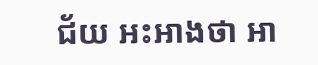ជ័យ អះអាងថា អា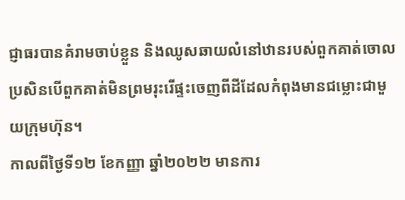ជ្ញាធរបានគំរាមចាប់ខ្លួន និងឈូសឆាយលំនៅឋានរបស់ពួកគាត់ចោល ប្រសិនបើពួកគាត់មិនព្រមរុះរើផ្ទះចេញពីដីដែលកំពុងមានជម្លោះជាមួយក្រុមហ៊ុន។
កាលពីថ្ងៃទី១២ ខែកញ្ញា ឆ្នាំ២០២២ មានការ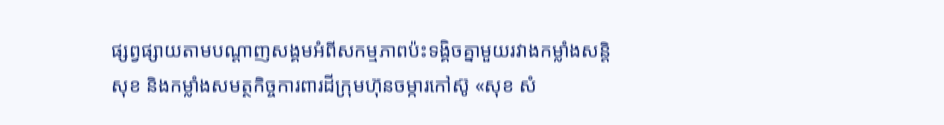ផ្សព្វផ្សាយតាមបណ្ដាញសង្គមអំពីសកម្មភាពប៉ះទង្គិចគ្នាមួយរវាងកម្លាំងសន្តិសុខ និងកម្លាំងសមត្ថកិច្ចការពារដីក្រុមហ៊ុនចម្ការកៅស៊ូ «សុខ សំ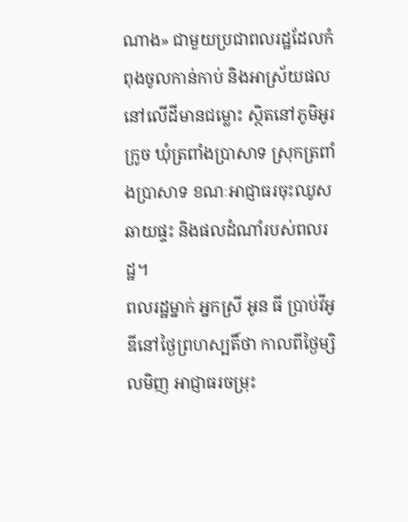ណាង» ជាមួយប្រជាពលរដ្ឋដែលកំពុងចូលកាន់កាប់ និងអាស្រ័យផលនៅលើដីមានជម្លោះ ស្ថិតនៅភូមិអូរក្រូច ឃុំត្រពាំងប្រាសាទ ស្រុកត្រពាំងប្រាសាទ ខណៈអាជ្ញាធរចុះឈូសឆាយផ្ទះ និងផលដំណាំរបស់ពលរដ្ឋ។
ពលរដ្ឋម្នាក់ អ្នកស្រី អូន ធី ប្រាប់វីអូឌីនៅថ្ងៃព្រហស្បតិ៍ថា កាលពីថ្ងៃម្សិលមិញ អាជ្ញាធរចម្រុះ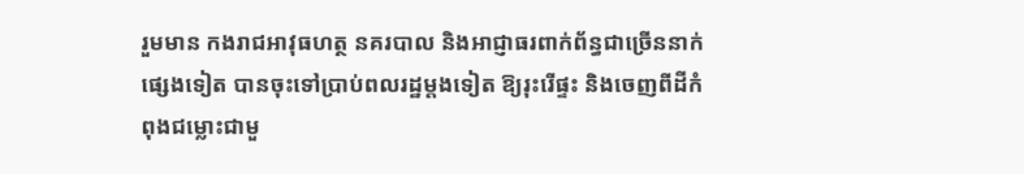រួមមាន កងរាជអាវុធហត្ថ នគរបាល និងអាជ្ញាធរពាក់ព័ន្ធជាច្រើននាក់ផ្សេងទៀត បានចុះទៅប្រាប់ពលរដ្ឋម្តងទៀត ឱ្យរុះរើផ្ទះ និងចេញពីដីកំពុងជម្លោះជាមួ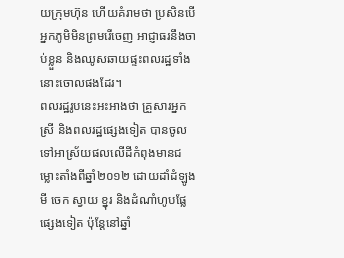យក្រុមហ៊ុន ហើយគំរាមថា ប្រសិនបើអ្នកភូមិមិនព្រមរើចេញ អាជ្ញាធរនឹងចាប់ខ្លួន និងឈូសឆាយផ្ទះពលរដ្ឋទាំងនោះចោលផងដែរ។
ពលរដ្ឋរូបនេះអះអាងថា គ្រួសារអ្នកស្រី និងពលរដ្ឋផ្សេងទៀត បានចូលទៅអាស្រ័យផលលើដីកំពុងមានជម្លោះតាំងពីឆ្នាំ២០១២ ដោយដាំដំឡូងមី ចេក ស្វាយ ខ្នុរ និងដំណាំហូបផ្លែផ្សេងទៀត ប៉ុន្តែនៅឆ្នាំ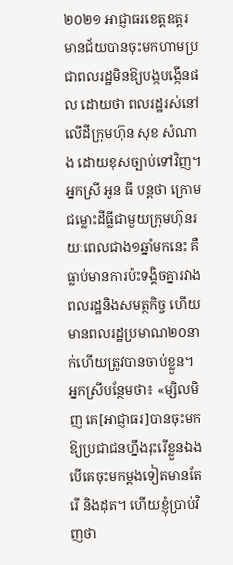២០២១ អាជ្ញាធរខេត្តឧត្ដរមានជ័យបានចុះមកហាមប្រជាពលរដ្ឋមិនឱ្យបង្កបង្កើនផល ដោយថា ពលរដ្ឋរស់នៅលើដីក្រុមហ៊ុន សុខ សំណាង ដោយខុសច្បាប់ទៅវិញ។
អ្នកស្រី អូន ធី បន្តថា ក្រោមជម្លោះដីធ្លីជាមួយក្រុមហ៊ុនរយៈពេលជាង១ឆ្នាំមកនេះ គឺធ្លាប់មានការប៉ះទង្គិចគ្នារវាងពលរដ្ឋនិងសមត្ថកិច្ច ហើយមានពលរដ្ឋប្រមាណ២០នាក់ហើយត្រូវបានចាប់ខ្លួន។
អ្នកស្រីបន្ថែមថា៖ «ម្សិលមិញ គេ[អាជ្ញាធរ]បានចុះមកឱ្យប្រជាជនហ្នឹងរុះរើខ្លួនឯង បើគេចុះមកម្តងទៀតមានតែរើ និងដុត។ ហើយខ្ញុំប្រាប់វិញថា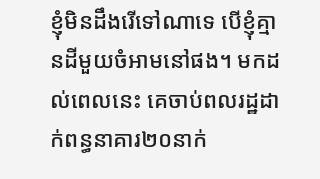ខ្ញុំមិនដឹងរើទៅណាទេ បើខ្ញុំគ្មានដីមួយចំអាមនៅផង។ មកដល់ពេលនេះ គេចាប់ពលរដ្ឋដាក់ពន្ធនាគារ២០នាក់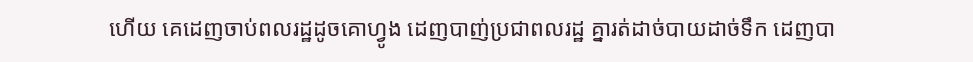ហើយ គេដេញចាប់ពលរដ្ឋដូចគោហ្វូង ដេញបាញ់ប្រជាពលរដ្ឋ គ្នារត់ដាច់បាយដាច់ទឹក ដេញបា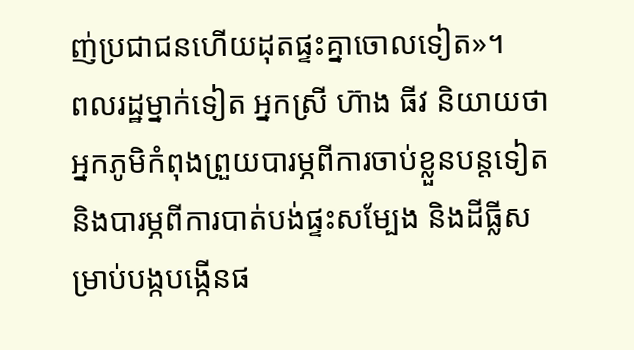ញ់ប្រជាជនហើយដុតផ្ទះគ្នាចោលទៀត»។
ពលរដ្ឋម្នាក់ទៀត អ្នកស្រី ហ៊ាង ធីវ និយាយថា អ្នកភូមិកំពុងព្រួយបារម្ភពីការចាប់ខ្លួនបន្តទៀត និងបារម្ភពីការបាត់បង់ផ្ទះសម្បែង និងដីធ្លីសម្រាប់បង្កបង្កើនផ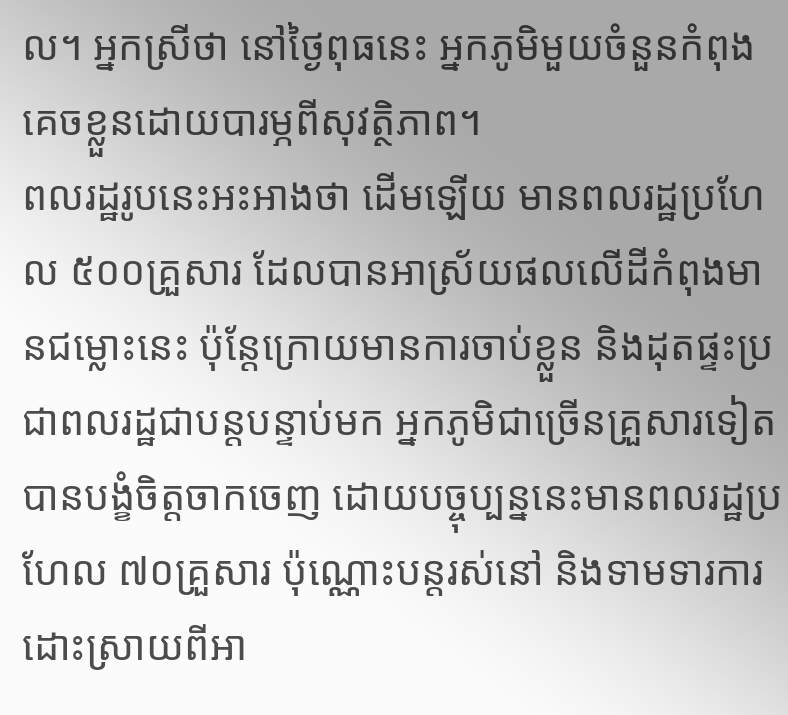ល។ អ្នកស្រីថា នៅថ្ងៃពុធនេះ អ្នកភូមិមួយចំនួនកំពុងគេចខ្លួនដោយបារម្ភពីសុវត្ថិភាព។
ពលរដ្ឋរូបនេះអះអាងថា ដើមឡើយ មានពលរដ្ឋប្រហែល ៥០០គ្រួសារ ដែលបានអាស្រ័យផលលើដីកំពុងមានជម្លោះនេះ ប៉ុន្តែក្រោយមានការចាប់ខ្លួន និងដុតផ្ទះប្រជាពលរដ្ឋជាបន្តបន្ទាប់មក អ្នកភូមិជាច្រើនគ្រួសារទៀតបានបង្ខំចិត្តចាកចេញ ដោយបច្ចុប្បន្ននេះមានពលរដ្ឋប្រហែល ៧០គ្រួសារ ប៉ុណ្ណោះបន្តរស់នៅ និងទាមទារការដោះស្រាយពីអា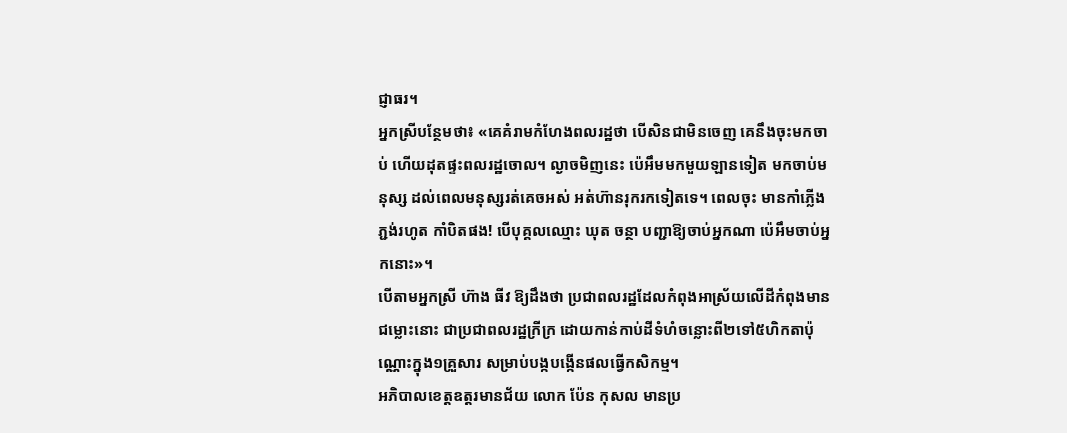ជ្ញាធរ។
អ្នកស្រីបន្ថែមថា៖ «គេគំរាមកំហែងពលរដ្ឋថា បើសិនជាមិនចេញ គេនឹងចុះមកចាប់ ហើយដុតផ្ទះពលរដ្ឋចោល។ ល្ងាចមិញនេះ ប៉េអឹមមកមួយឡានទៀត មកចាប់មនុស្ស ដល់ពេលមនុស្សរត់គេចអស់ អត់ហ៊ានរុករកទៀតទេ។ ពេលចុះ មានកាំភ្លើងភ្ជង់រហូត កាំបិតផង! បើបុគ្គលឈ្មោះ ឃុត ចន្ថា បញ្ជាឱ្យចាប់អ្នកណា ប៉េអឹមចាប់អ្នកនោះ»។
បើតាមអ្នកស្រី ហ៊ាង ធីវ ឱ្យដឹងថា ប្រជាពលរដ្ឋដែលកំពុងអាស្រ័យលើដីកំពុងមានជម្លោះនោះ ជាប្រជាពលរដ្ឋក្រីក្រ ដោយកាន់កាប់ដីទំហំចន្លោះពី២ទៅ៥ហិកតាប៉ុណ្ណោះក្នុង១គ្រួសារ សម្រាប់បង្កបង្កើនផលធ្វើកសិកម្ម។
អភិបាលខេត្តឧត្ដរមានជ័យ លោក ប៉ែន កុសល មានប្រ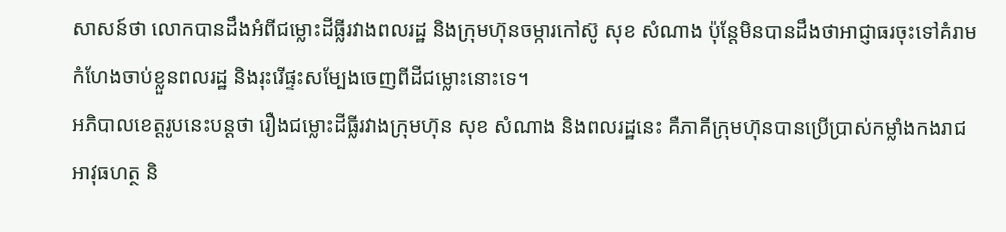សាសន៍ថា លោកបានដឹងអំពីជម្លោះដីធ្លីរវាងពលរដ្ឋ និងក្រុមហ៊ុនចម្ការកៅស៊ូ សុខ សំណាង ប៉ុន្តែមិនបានដឹងថាអាជ្ញាធរចុះទៅគំរាមកំហែងចាប់ខ្លួនពលរដ្ឋ និងរុះរើផ្ទះសម្បែងចេញពីដីជម្លោះនោះទេ។
អភិបាលខេត្តរូបនេះបន្តថា រឿងជម្លោះដីធ្លីរវាងក្រុមហ៊ុន សុខ សំណាង និងពលរដ្ឋនេះ គឺភាគីក្រុមហ៊ុនបានប្រើប្រាស់កម្លាំងកងរាជអាវុធហត្ថ និ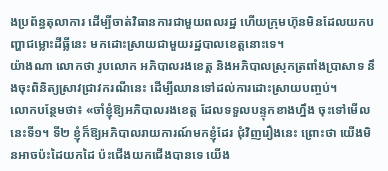ងប្រព័ន្ធតុលាការ ដើម្បីចាត់វិធានការជាមួយពលរដ្ឋ ហើយក្រុមហ៊ុនមិនដែលយកបញ្ហាជម្លោះដីធ្លីនេះ មកដោះស្រាយជាមួយរដ្ឋបាលខេត្តនោះទេ។
យ៉ាងណា លោកថា រូបលោក អភិបាលរងខេត្ត និងអភិបាលស្រុកត្រពាំងប្រាសាទ នឹងចុះពិនិត្យស្រាវជ្រាវករណីនេះ ដើម្បីឈានទៅដល់ការដោះស្រាយបញ្ចប់។
លោកបន្ថែមថា៖ «ចាំខ្ញុំឱ្យអភិបាលរងខេត្ត ដែលទទួលបន្ទុកខាងហ្នឹង ចុះទៅមើល នេះទី១។ ទី២ ខ្ញុំក៏ឱ្យអភិបាលរាយការណ៍មកខ្ញុំដែរ ជុំវិញរឿងនេះ ព្រោះថា យើងមិនអាចប៉ះដៃយកដៃ ប៉ះជើងយកជើងបានទេ យើង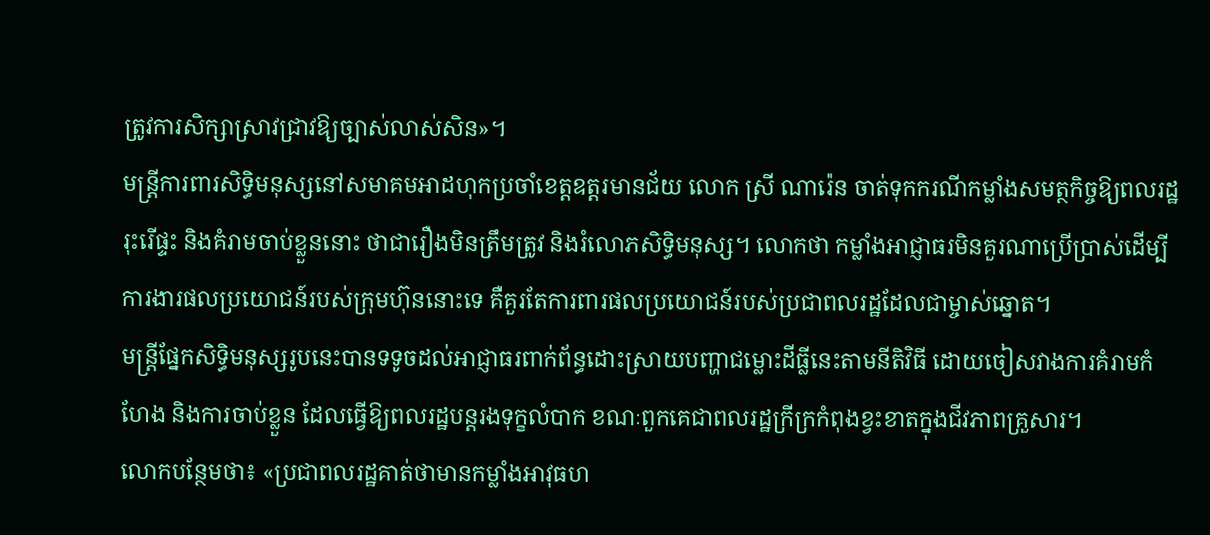ត្រូវការសិក្សាស្រាវជ្រាវឱ្យច្បាស់លាស់សិន»។
មន្ត្រីការពារសិទ្ធិមនុស្សនៅសមាគមអាដហុកប្រចាំខេត្តឧត្ដរមានជ័យ លោក ស្រី ណារ៉េន ចាត់ទុកករណីកម្លាំងសមត្ថកិច្ចឱ្យពលរដ្ឋរុះរើផ្ទះ និងគំរាមចាប់ខ្លួននោះ ថាជារឿងមិនត្រឹមត្រូវ និងរំលោភសិទ្ធិមនុស្ស។ លោកថា កម្លាំងអាជ្ញាធរមិនគួរណាប្រើប្រាស់ដើម្បីការងារផលប្រយោជន៍របស់ក្រុមហ៊ុននោះទេ គឺគួរតែការពារផលប្រយោជន៍របស់ប្រជាពលរដ្ឋដែលជាម្ចាស់ឆ្នោត។
មន្ត្រីផ្នែកសិទ្ធិមនុស្សរូបនេះបានទទូចដល់អាជ្ញាធរពាក់ព័ន្ធដោះស្រាយបញ្ហាជម្លោះដីធ្លីនេះតាមនីតិវិធី ដោយចៀសវាងការគំរាមកំហែង និងការចាប់ខ្លួន ដែលធ្វើឱ្យពលរដ្ឋបន្តរងទុក្ខលំបាក ខណៈពួកគេជាពលរដ្ឋក្រីក្រកំពុងខ្វះខាតក្នុងជីវភាពគ្រួសារ។
លោកបន្ថែមថា៖ «ប្រជាពលរដ្ឋគាត់ថាមានកម្លាំងអាវុធហ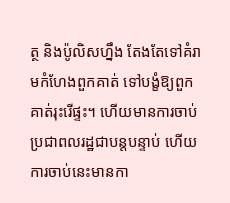ត្ថ និងប៉ូលិសហ្នឹង តែងតែទៅគំរាមកំហែងពួកគាត់ ទៅបង្ខំឱ្យពួកគាត់រុះរើផ្ទះ។ ហើយមានការចាប់ប្រជាពលរដ្ឋជាបន្តបន្ទាប់ ហើយការចាប់នេះមានកា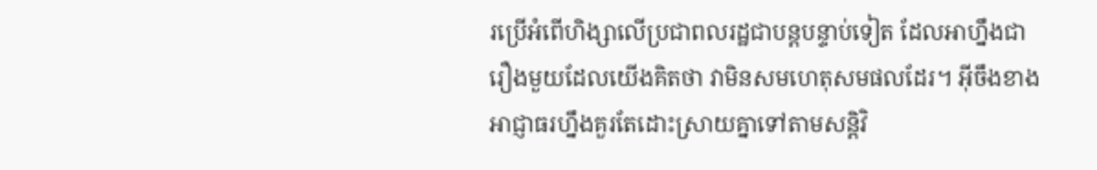រប្រើអំពើហិង្សាលើប្រជាពលរដ្ឋជាបន្តបន្ទាប់ទៀត ដែលអាហ្នឹងជារឿងមួយដែលយើងគិតថា វាមិនសមហេតុសមផលដែរ។ អ៊ីចឹងខាងអាជ្ញាធរហ្នឹងគួរតែដោះស្រាយគ្នាទៅតាមសន្តិវិ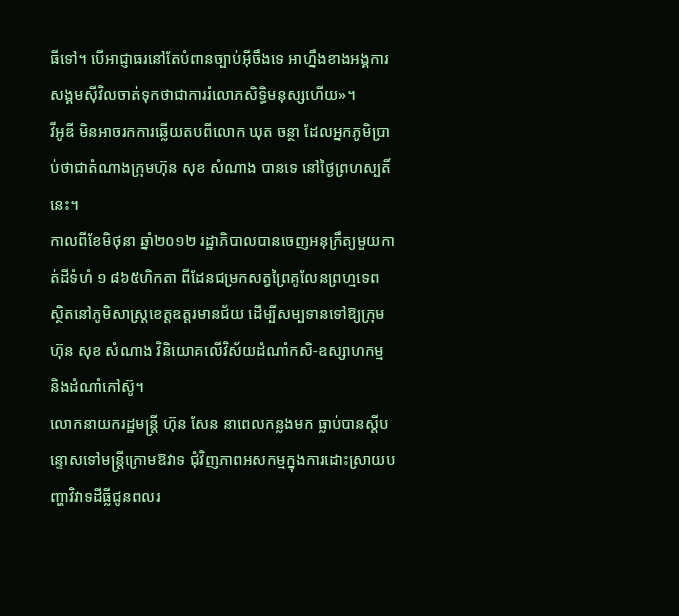ធីទៅ។ បើអាជ្ញាធរនៅតែបំពានច្បាប់អ៊ីចឹងទេ អាហ្នឹងខាងអង្គការសង្គមស៊ីវិលចាត់ទុកថាជាការរំលោភសិទ្ធិមនុស្សហើយ»។
វីអូឌី មិនអាចរកការឆ្លើយតបពីលោក ឃុត ចន្ថា ដែលអ្នកភូមិប្រាប់ថាជាតំណាងក្រុមហ៊ុន សុខ សំណាង បានទេ នៅថ្ងៃព្រហស្បតិ៍នេះ។
កាលពីខែមិថុនា ឆ្នាំ២០១២ រដ្ឋាភិបាលបានចេញអនុក្រឹត្យមួយកាត់ដីទំហំ ១ ៨៦៥ហិកតា ពីដែនជម្រកសត្វព្រៃគូលែនព្រហ្មទេព ស្ថិតនៅភូមិសាស្ត្រខេត្តឧត្ដរមានជ័យ ដើម្បីសម្បទានទៅឱ្យក្រុមហ៊ុន សុខ សំណាង វិនិយោគលើវិស័យដំណាំកសិ-ឧស្សាហកម្ម និងដំណាំកៅស៊ូ។
លោកនាយករដ្ឋមន្ត្រី ហ៊ុន សែន នាពេលកន្លងមក ធ្លាប់បានស្ដីបន្ទោសទៅមន្ត្រីក្រោមឱវាទ ជុំវិញភាពអសកម្មក្នុងការដោះស្រាយបញ្ហាវិវាទដីធ្លីជូនពលរ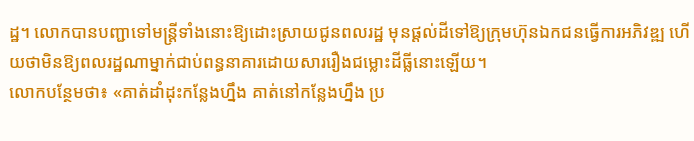ដ្ឋ។ លោកបានបញ្ជាទៅមន្ត្រីទាំងនោះឱ្យដោះស្រាយជូនពលរដ្ឋ មុនផ្តល់ដីទៅឱ្យក្រុមហ៊ុនឯកជនធ្វើការអភិវឌ្ឍ ហើយថាមិនឱ្យពលរដ្ឋណាម្នាក់ជាប់ពន្ធនាគារដោយសាររឿងជម្លោះដីធ្លីនោះឡើយ។
លោកបន្ថែមថា៖ «គាត់ដាំដុះកន្លែងហ្នឹង គាត់នៅកន្លែងហ្នឹង ប្រ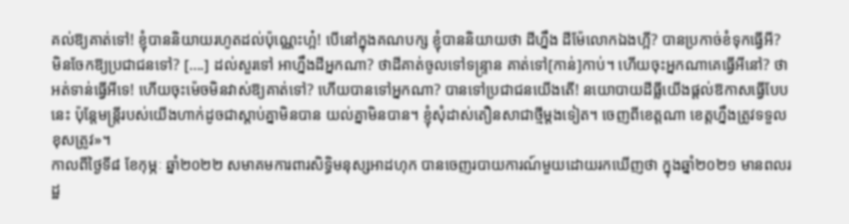គល់ឱ្យគាត់ទៅ! ខ្ញុំបាននិយាយរហូតដល់ប៉ុណ្ណេះហ្អ៎! បើនៅក្នុងគណបក្ស ខ្ញុំបាននិយាយថា ដីហ្នឹង ដីម៉ែលោកឯងហ្អី? បានប្រកាច់ខំទុកធ្វើអី? មិនចែកឱ្យប្រជាជនទៅ? [….] ដល់សួរទៅ អាហ្នឹងដីអ្នកណា? ថាដីគាត់ចូលទៅទន្ទ្រាន គាត់ទៅ[កាន់]កាប់។ ហើយចុះអ្នកណាគេធ្វើអីនៅ? ថាអត់ទាន់ធ្វើអីទេ! ហើយចុះម៉េចមិនវាស់ឱ្យគាត់ទៅ? ហើយបានទៅអ្នកណា? បានទៅប្រជាជនយើងតើ! នយោបាយដីធ្លីយើងផ្តល់ឱកាសធ្វើបែបនេះ ប៉ុន្តែមន្ត្រីរបស់យើងហាក់ដូចជាស្តាប់គ្នាមិនបាន យល់គ្នាមិនបាន។ ខ្ញុំសុំដាស់តឿនសាជាថ្មីម្តងទៀត។ ចេញពីខេត្តណា ខេត្តហ្នឹងត្រូវទទួលខុសត្រូវ»។
កាលពីថ្ងៃទី៨ ខែកុម្ភៈ ឆ្នាំ២០២២ សមាគមការពារសិទ្ធិមនុស្សអាដហុក បានចេញរបាយការណ៍មួយដោយរកឃើញថា ក្នុងឆ្នាំ២០២១ មានពលរដ្ឋ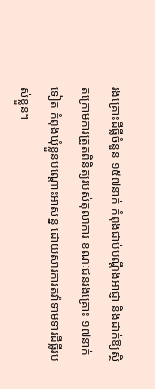រងគ្រោះដីធ្លីចំនួន ១៥៧នាក់ កំពុងជាប់បណ្ដឹងអាជ្ញា និងដាក់ឱ្យស្ថិតក្រោមការត្រួតពិនិត្យរបស់តុលាការ ខណៈជនរងគ្រោះ ១៧នាក់ទៀត កំពុងឃុំខ្លួនបណ្ដោះអាសន្ន ដោយសារការតវ៉ាទាមទារដីធ្លីរបស់ខ្លួន។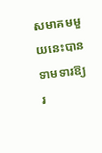សមាគមមួយនេះបានទាមទារឱ្យរ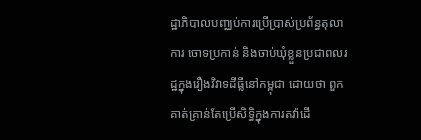ដ្ឋាភិបាលបញ្ឈប់ការប្រើប្រាស់ប្រព័ន្ធតុលាការ ចោទប្រកាន់ និងចាប់ឃុំខ្លួនប្រជាពលរដ្ឋក្នុងរឿងវិវាទដីធ្លីនៅកម្ពុជា ដោយថា ពួកគាត់គ្រាន់តែប្រើសិទ្ធិក្នុងការតវ៉ាដើ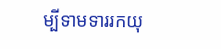ម្បីទាមទាររកយុ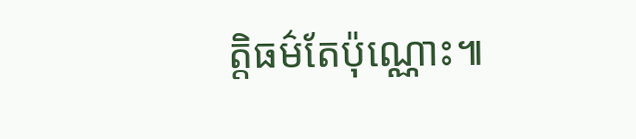ត្តិធម៌តែប៉ុណ្ណោះ៕